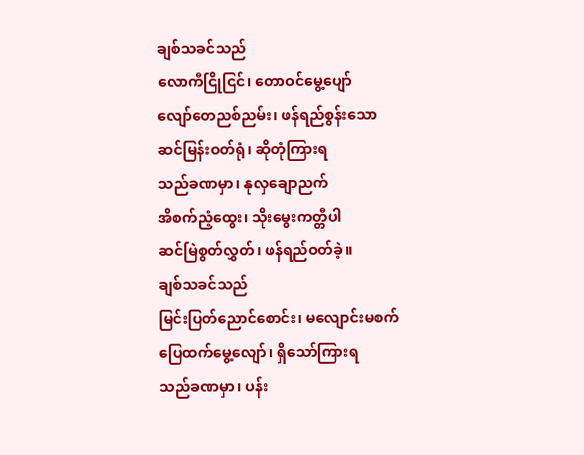ချစ်သခင်သည်
လောကီငြိုငြင်၊ တောဝင်မွေ့ပျော်
လျော်တေညစ်ညမ်း၊ ဖန်ရည်စွန်းသော
ဆင်မြန်းဝတ်ရုံ၊ ဆိုတုံကြားရ
သည်ခဏမှာ၊ နုလှချောညက်
အိစက်ညံ့ထွေး၊ သိုးမွေးကတ္တီပါ
ဆင်မြဲစွတ်လွှတ်၊ ဖန်ရည်ဝတ်ခဲ့။
ချစ်သခင်သည်
မြင်းပြတ်ညောင်စောင်း၊ မလျောင်းမစက်
ပြေထက်မွေ့လျော်၊ ရှိသော်ကြားရ
သည်ခဏမှာ၊ ပန်း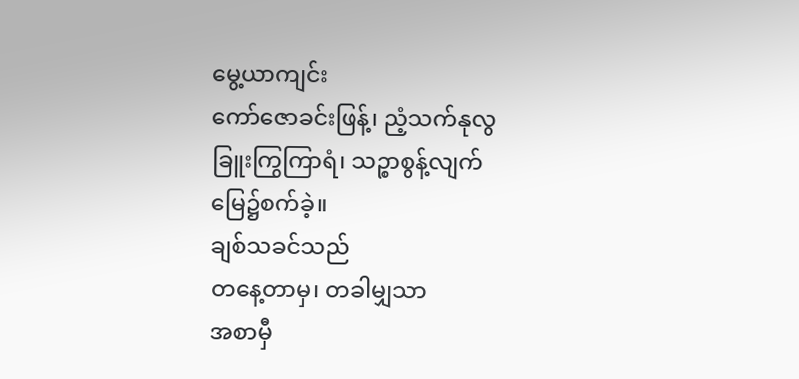မွေ့ယာကျင်း
ကော်ဇောခင်းဖြန့်၊ ညံ့သက်နုလွ
ခြူးကြွကြာရံ၊ သဉ္စာစွန့်လျက်
မြေ၌စက်ခဲ့။
ချစ်သခင်သည်
တနေ့တာမှ၊ တခါမျှသာ
အစာမှီ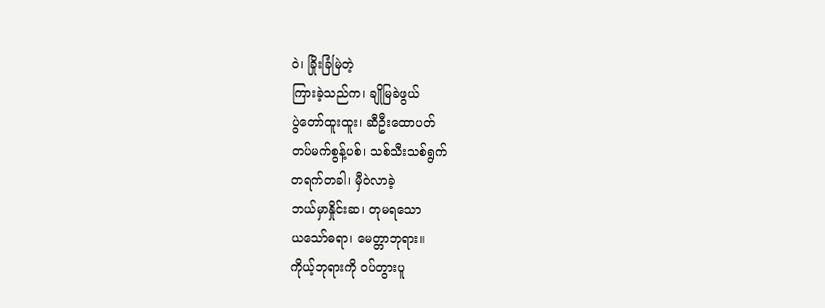ဝဲ၊ ခြိုးခြံမြဲတဲ့
ကြားခဲ့သည်က၊ ချိုမြခဲဖွယ်
ပွဲတော်ထူးထူး၊ ဆီဦးထောပတ်
တပ်မက်စွန့်ပစ်၊ သစ်သီးသစ်ရွက်
တရက်တခါ၊ မှီဝဲလာခဲ့
ဘယ်မှာနှိုင်းဆ၊ တုမရသော
ယသော်ဓရာ၊ မေတ္တာဘုရား။
ကိုယ့်ဘုရားကို ဝပ်တွားပူ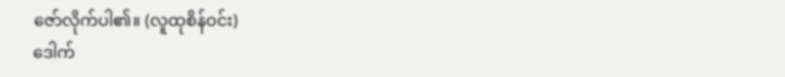ဇော်လိုက်ပါ၏။ (လူထုစိန်ဝင်း)
ဒေါက်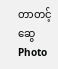တာတင့်ဆွေ
Photo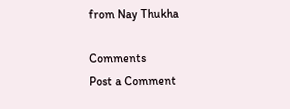from Nay Thukha

Comments
Post a Comment